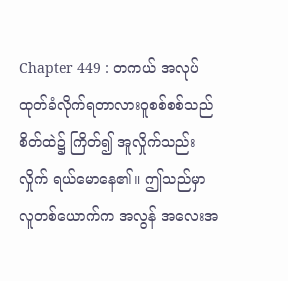Chapter 449 : တကယ် အလုပ်ထုတ်ခံလိုက်ရတာလားဝူစစ်စစ်သည် စိတ်ထဲ၌ ကြိတ်၍ အူလှိုက်သည်းလှိုက် ရယ်မောနေ၏။ ဤသည်မှာ လူတစ်ယောက်က အလွန် အလေးအ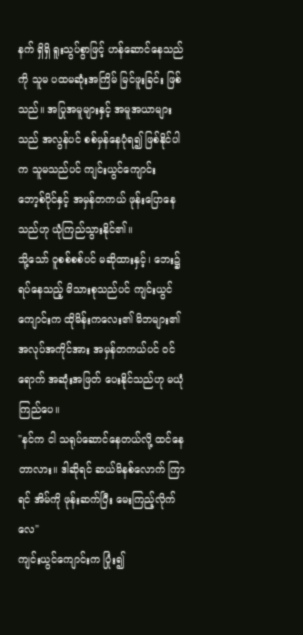နက် ရှိရှိ ရူးသွပ်စွာဖြင့် ဟန်ဆောင်နေသည်ကို သူမ ပထမဆုံးအကြိမ် မြင်ဖူးခြင်း ဖြစ်သည်။ အပြုအမူများနှင့် အမူအယာများသည် အလွန်ပင် စစ်မှန်နေပုံရ၍ ဖြစ်နိုင်ပါက သူမသည်ပင် ကျင်းယွင်ကျောင်း ဘော့စ်ပိုင်နှင့် အမှန်တကယ် ဖုန်းပြောနေသည်ဟု ယုံကြည်သွားနိုင်၏။
သို့သော် ဝူစစ်စစ်ပင် မဆိုထားနှင့်၊ ဘေး၌ ရပ်နေသည့် မိသားစုသည်ပင် ကျင်းယွင်ကျောင်းက ထိုမိန်းကလေး၏ မိဘများ၏ အလုပ်အကိုင်အား အမှန်တကယ်ပင် ဝင်ရောက် အဆုံးအဖြတ် ပေးနိုင်သည်ဟု မယုံကြည်ပေ။
"နင်က ငါ သရုပ်ဆောင်နေတယ်လို့ ထင်နေတာလား။ ဒါဆိုရင် ဆယ်မိနစ်လောက် ကြာရင် အိမ်ကို ဖုန်းဆက်ပြီး မေးကြည့်လိုက်လေ"
ကျင်းယွင်ကျောင်းက ပြုံး၍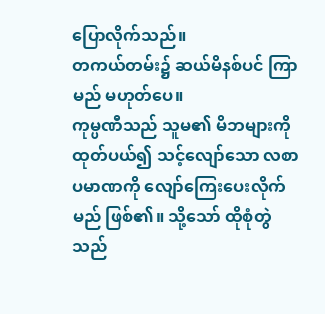ပြောလိုက်သည်။
တကယ်တမ်း၌ ဆယ်မိနစ်ပင် ကြာမည် မဟုတ်ပေ။
ကုမ္ပဏီသည် သူမ၏ မိဘများကို ထုတ်ပယ်၍ သင့်လျော်သော လစာ ပမာဏကို လျော်ကြေးပေးလိုက်မည် ဖြစ်၏။ သို့သော် ထိုစုံတွဲသည်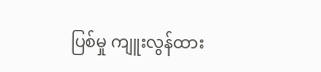ပြစ်မှု ကျူးလွန်ထား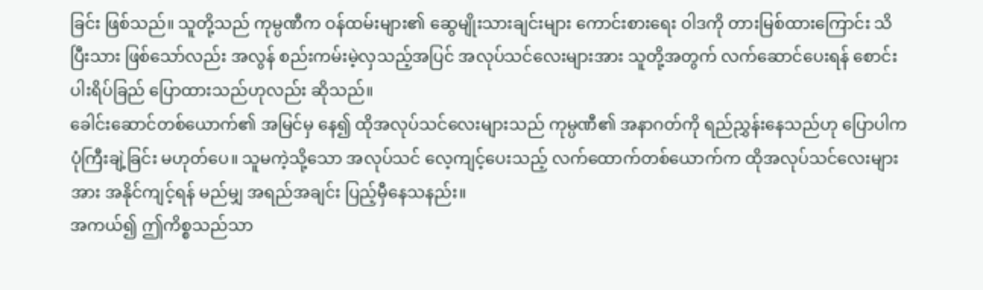ခြင်း ဖြစ်သည်။ သူတို့သည် ကုမ္ပဏီက ဝန်ထမ်းများ၏ ဆွေမျိုးသားချင်းများ ကောင်းစားရေး ဝါဒကို တားမြစ်ထားကြောင်း သိပြီးသား ဖြစ်သော်လည်း အလွန် စည်းကမ်းမဲ့လှသည့်အပြင် အလုပ်သင်လေးများအား သူတို့အတွက် လက်ဆောင်ပေးရန် စောင်းပါးရိပ်ခြည် ပြောထားသည်ဟုလည်း ဆိုသည်။
ခေါင်းဆောင်တစ်ယောက်၏ အမြင်မှ နေ၍ ထိုအလုပ်သင်လေးများသည် ကုမ္ပဏီ၏ အနာဂတ်ကို ရည်ညွှန်းနေသည်ဟု ပြောပါက ပုံကြီးချဲ့ခြင်း မဟုတ်ပေ။ သူမကဲ့သို့သော အလုပ်သင် လေ့ကျင့်ပေးသည့် လက်ထောက်တစ်ယောက်က ထိုအလုပ်သင်လေးများအား အနိုင်ကျင့်ရန် မည်မျှ အရည်အချင်း ပြည့်မှီနေသနည်း။
အကယ်၍ ဤကိစ္စသည်သာ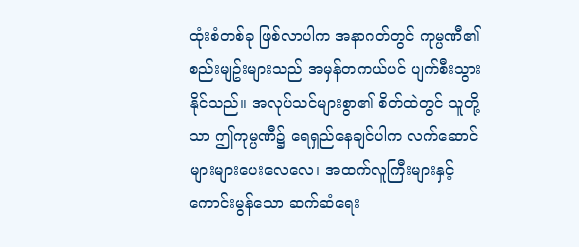ထုံးစံတစ်ခု ဖြစ်လာပါက အနာဂတ်တွင် ကုမ္ပဏီ၏ စည်းမျဥ်းများသည် အမှန်တကယ်ပင် ပျက်စီးသွားနိုင်သည်။ အလုပ်သင်များစွာ၏ စိတ်ထဲတွင် သူတို့သာ ဤကုမ္ပဏီ၌ ရေရှည်နေချင်ပါက လက်ဆောင်များများပေးလေလေ၊ အထက်လူကြီးများနှင့် ကောင်းမွန်သော ဆက်ဆံရေး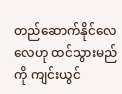တည်ဆောက်နိုင်လေလေဟု ထင်သွားမည်ကို ကျင်းယွင်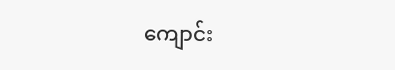ကျောင်း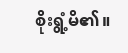စိုးရွံ့မိ၏။